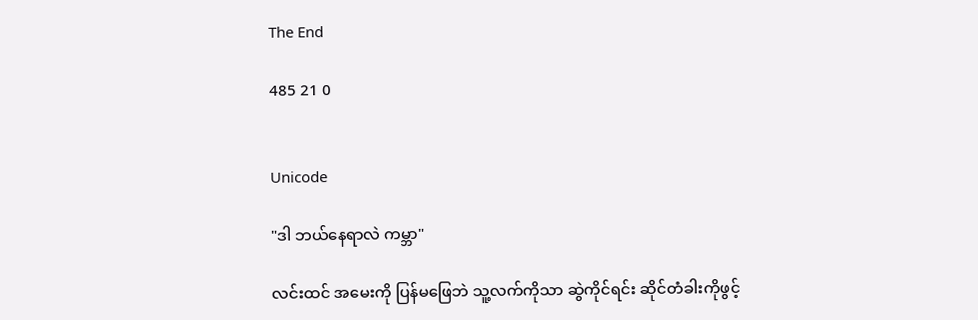The End

485 21 0


Unicode

"ဒါ ဘယ်နေရာလဲ ကမ္ဘာ"

လင်းထင် အမေးကို ပြန်မဖြေဘဲ သူ့လက်ကိုသာ ဆွဲကိုင်ရင်း ဆိုင်တံခါးကိုဖွင့်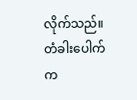လိုက်သည်။ တံခါးပေါက်က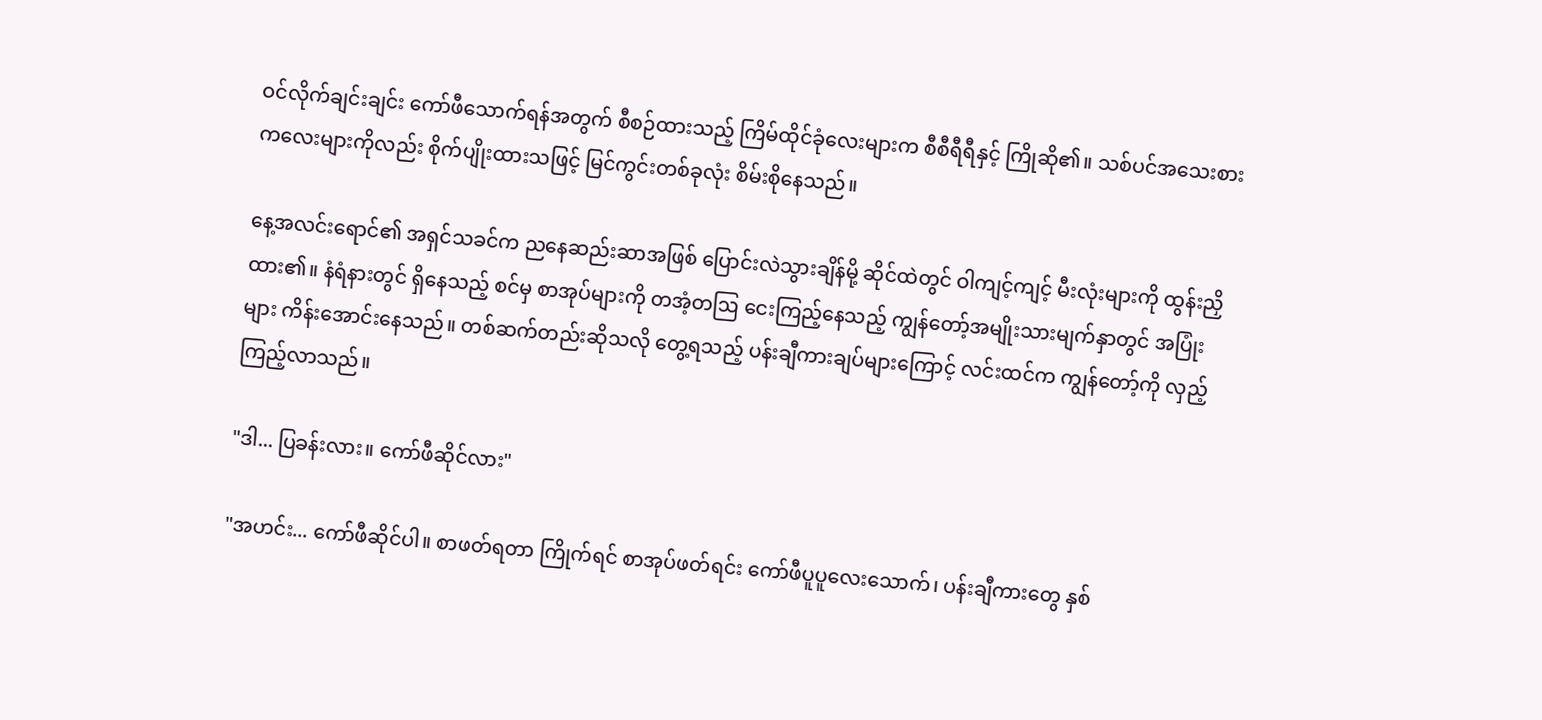ဝင်လိုက်ချင်းချင်း ကော်ဖီသောက်ရန်အတွက် စီစဉ်ထားသည့် ကြိမ်ထိုင်ခုံလေးများက စီစီရီရီနှင့် ကြိုဆို၏။ သစ်ပင်အသေးစားကလေးများကိုလည်း စိုက်ပျိုးထားသဖြင့် မြင်ကွင်းတစ်ခုလုံး စိမ်းစိုနေသည်။

နေ့အလင်းရောင်၏ အရှင်သခင်က ညနေဆည်းဆာအဖြစ် ပြောင်းလဲသွားချိန်မို့ ဆိုင်ထဲတွင် ဝါကျင့်ကျင့် မီးလုံးများကို ထွန်းညှိထား၏။ နံရံနားတွင် ရှိနေသည့် စင်မှ စာအုပ်များကို တအံ့တဩ ငေးကြည့်နေသည့် ကျွန်တော့်အမျိုးသားမျက်နှာတွင် အပြုံးများ ကိန်းအောင်းနေသည်။ တစ်ဆက်တည်းဆိုသလို တွေ့ရသည့် ပန်းချီကားချပ်များကြောင့် လင်းထင်က ကျွန်တော့်ကို လှည့်ကြည့်လာသည်။

"ဒါ... ပြခန်းလား။ ကော်ဖီဆိုင်လား"

"အဟင်း... ကော်ဖီဆိုင်ပါ။ စာဖတ်ရတာ ကြိုက်ရင် စာအုပ်ဖတ်ရင်း ကော်ဖီပူပူလေးသောက်၊ ပန်းချီကားတွေ နှစ်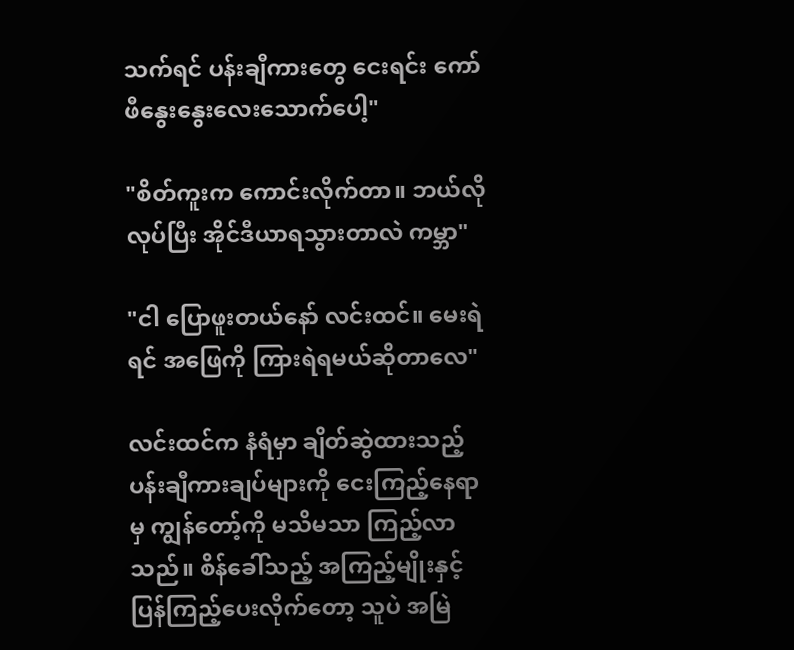သက်ရင် ပန်းချီကားတွေ ငေးရင်း ကော်ဖီနွေးနွေးလေးသောက်ပေါ့"

"စိတ်ကူးက ကောင်းလိုက်တာ။ ဘယ်လိုလုပ်ပြီး အိုင်ဒီယာရသွားတာလဲ ကမ္ဘာ"

"ငါ ပြောဖူးတယ်နော် လင်းထင်။ မေးရဲရင် အဖြေကို ကြားရဲရမယ်ဆိုတာလေ"

လင်းထင်က နံရံမှာ ချိတ်ဆွဲထားသည့် ပန်းချီကားချပ်များကို ငေးကြည့်နေရာမှ ကျွန်တော့်ကို မသိမသာ ကြည့်လာသည်။ စိန်ခေါ်သည့် အကြည့်မျိုးနှင့် ပြန်ကြည့်ပေးလိုက်တော့ သူပဲ အမြဲ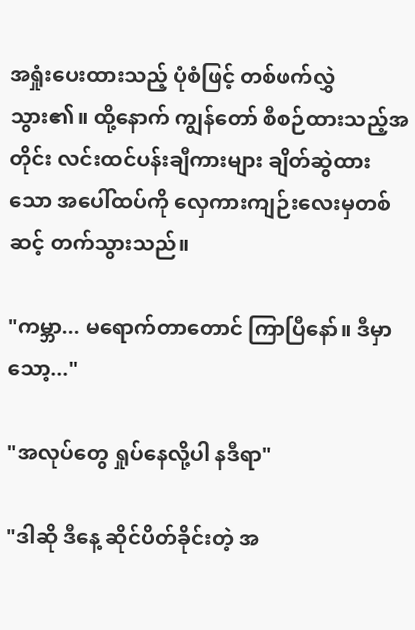အရှုံးပေးထားသည့် ပုံစံဖြင့် တစ်ဖက်လွှဲသွား၏။ ထို့နောက် ကျွန်တော် စီစဉ်ထားသည့်အတိုင်း လင်းထင်ပန်းချီကားများ ချိတ်ဆွဲထားသော အပေါ်ထပ်ကို လှေကားကျဉ်းလေးမှတစ်ဆင့် တက်သွားသည်။

"ကမ္ဘာ... မရောက်တာတောင် ကြာပြီနော်။ ဒီမှာ သော့..."

"အလုပ်တွေ ရှုပ်နေလို့ပါ နဒီရာ"

"ဒါဆို ဒီနေ့ ဆိုင်ပိတ်ခိုင်းတဲ့ အ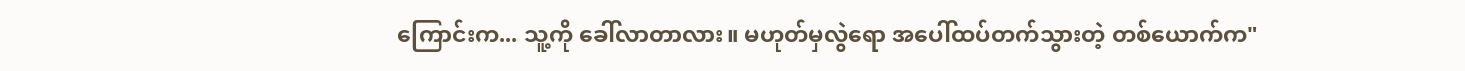ကြောင်းက... သူ့ကို ခေါ်လာတာလား။ မဟုတ်မှလွဲရော အပေါ်ထပ်တက်သွားတဲ့ တစ်ယောက်က"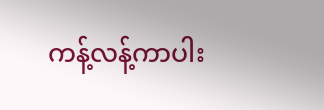ကန့်လန့်ကာပါး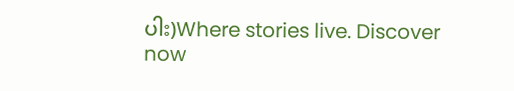ပါး)Where stories live. Discover now